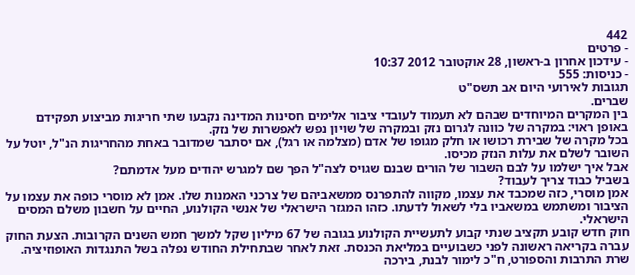442
- פרטים
- עידכון אחרון ב-ראשון, 28 אוקטובר 2012 10:37
- כניסות: 555
תגובות לאירועי היום אב תשס"ט
שברים.
בין המקרים המיוחדים שבהם לא תעמוד לעובדי ציבור אלימים חסינות המדינה נקבעו שתי חריגות מביצוע תפקידם באופן ראוי: במקרה של כוונה לגרום נזק ובמקרה של שויון נפש לאפשרות של נזק.
בכל מקרה של שבירת רכושו או חלק מגופו של אדם (מצלמה או רגל), אם יסתבר שמדובר באחת מהחריגות הנ"ל, יוטל על השובר לשלם את עלות הנזק מכיסו.
אבל איך ישלמו על לבם השבור של הורים שבנם שגויס לצה"ל הפך שם למגרש יהודים מעל אדמתם?
בשביל כבוד צריך לעבוד?
אמן מוסרי, כזה שמכבד את עצמו, מקווה להתפרנס ממשאביהם של צרכני האמנות שלו. אמן לא מוסרי כופה את עצמו על הציבור ומשתמש במשאביו בלי לשאול לדעתו. כזהו המגזר הישראלי של אנשי הקולנוע, החיים על חשבון משלם המסים הישראלי.
חוק חדש קובע תקציב שנתי קבוע לתעשיית הקולנוע בגובה של 67 מיליון שקל למשך חמש השנים הקרובות. הצעת החוק עברה בקריאה ראשונה לפני כשבועיים במליאת הכנסת. זאת לאחר שבתחילת החודש נפלה בשל התנגדות האופוזיציה.
שרת התרבות והספורט, ח"כ לימור לבנת, בירכה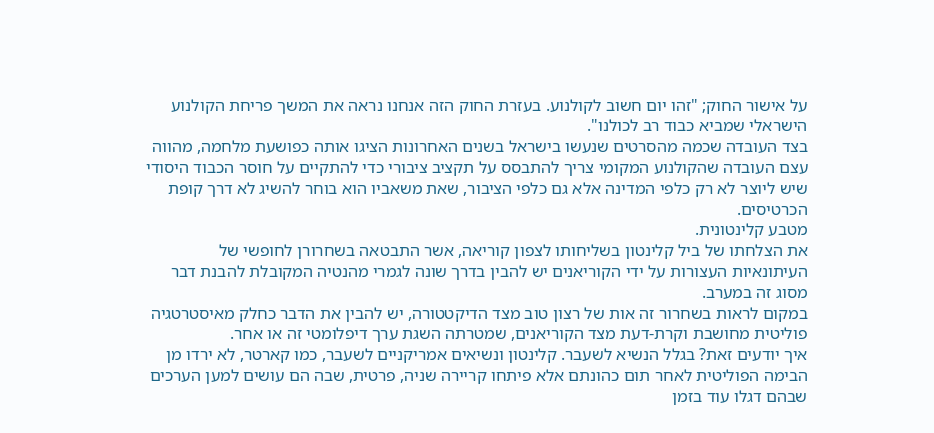על אישור החוק; "זהו יום חשוב לקולנוע. בעזרת החוק הזה אנחנו נראה את המשך פריחת הקולנוע הישראלי שמביא כבוד רב לכולנו".
בצד העובדה שכמה מהסרטים שנעשו בישראל בשנים האחרונות הציגו אותה כפושעת מלחמה, מהווה עצם העובדה שהקולנוע המקומי צריך להתבסס על תקציב ציבורי כדי להתקיים על חוסר הכבוד היסודי שיש ליוצר לא רק כלפי המדינה אלא גם כלפי הציבור, שאת משאביו הוא בוחר להשיג לא דרך קופת הכרטיסים.
מטבע קלינטונית.
את הצלחתו של ביל קלינטון בשליחותו לצפון קוריאה, אשר התבטאה בשחרורן לחופשי של העיתונאיות העצורות על ידי הקוריאנים יש להבין בדרך שונה לגמרי מהנטיה המקובלת להבנת דבר מסוג זה במערב.
במקום לראות בשחרור זה אות של רצון טוב מצד הדיקטטורה, יש להבין את הדבר כחלק מאיסטרטגיה פוליטית מחושבת וקרת-דעת מצד הקוריאנים, שמטרתה השגת ערך דיפלומטי זה או אחר.
איך יודעים זאת? בגלל הנשיא לשעבר. קלינטון ונשיאים אמריקניים לשעבר, כמו קארטר, לא ירדו מן הבימה הפוליטית לאחר תום כהונתם אלא פיתחו קריירה שניה, פרטית, שבה הם עושים למען הערכים שבהם דגלו עוד בזמן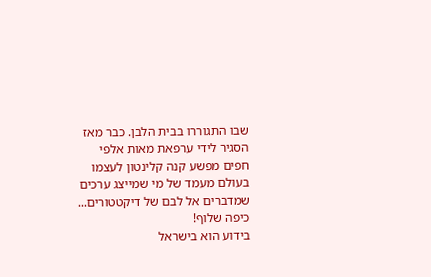שבו התגוררו בבית הלבן. כבר מאז הסגיר לידי ערפאת מאות אלפי חפים מפשע קנה קלינטון לעצמו בעולם מעמד של מי שמייצג ערכים שמדברים אל לבם של דיקטטורים...
כיפה שלוף!
בידוע הוא בישראל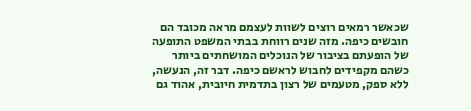שכאשר רמאים רוצים לשוות לעצמם מראה מכובד הם חובשים כיפה. מזה שנים רווחת בבתי המשפט התופעה של הופעתם בציבור של הנוכלים המושחתים ביותר כשהם מקפידים לחבוש לראשם כיפה. דבר זה, הנעשה, ללא ספק, מטעמים של רצון בתדמית חיובית, אהוד גם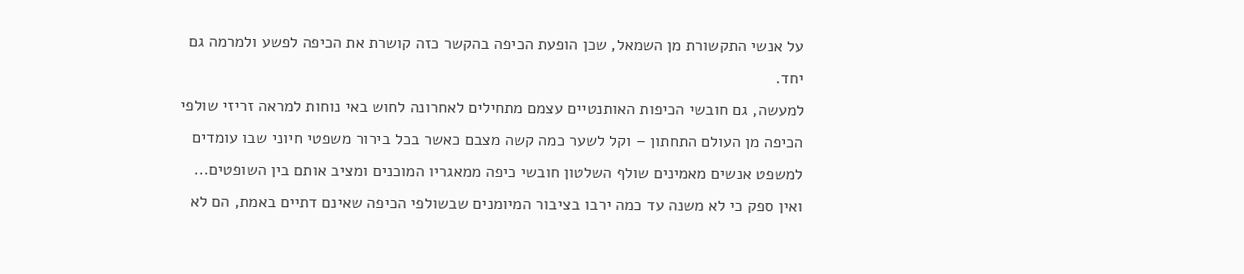על אנשי התקשורת מן השמאל, שכן הופעת הכיפה בהקשר כזה קושרת את הכיפה לפשע ולמרמה גם יחד.
למעשה, גם חובשי הכיפות האותנטיים עצמם מתחילים לאחרונה לחוש באי נוחות למראה זריזי שולפי הכיפה מן העולם התחתון – וקל לשער כמה קשה מצבם כאשר בכל בירור משפטי חיוני שבו עומדים למשפט אנשים מאמינים שולף השלטון חובשי כיפה ממאגריו המוכנים ומציב אותם בין השופטים...
ואין ספק כי לא משנה עד כמה ירבו בציבור המיומנים שבשולפי הכיפה שאינם דתיים באמת, הם לא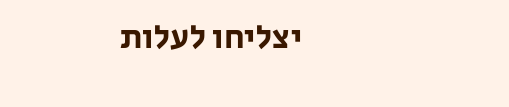יצליחו לעלות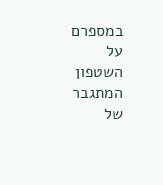במספרם על השטפון המתגבר של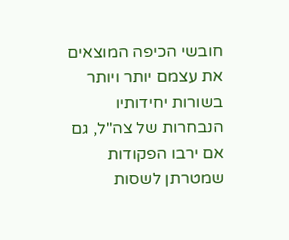חובשי הכיפה המוצאים את עצמם יותר ויותר בשורות יחידותיו הנבחרות של צה"ל, גם אם ירבו הפקודות שמטרתן לשסות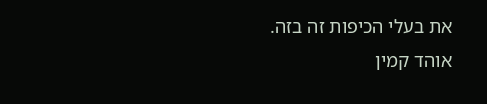את בעלי הכיפות זה בזה.
אוהד קמין